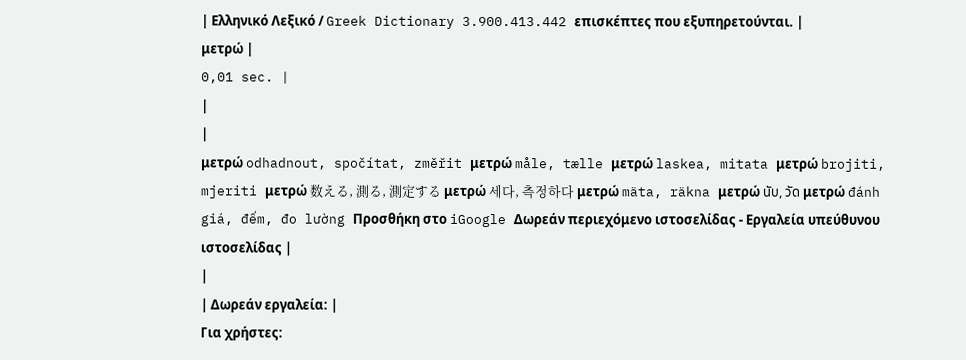| Ελληνικό Λεξικό / Greek Dictionary 3.900.413.442 επισκέπτες που εξυπηρετούνται. |
μετρώ |
0,01 sec. |
|
|
μετρώ odhadnout, spočítat, změřit μετρώ måle, tælle μετρώ laskea, mitata μετρώ brojiti, mjeriti μετρώ 数える, 測る, 測定する μετρώ 세다, 측정하다 μετρώ mäta, räkna μετρώ นับ, วัด μετρώ đánh giá, đếm, đo lường Προσθήκη στο iGoogle Δωρεάν περιεχόμενο ιστοσελίδας - Εργαλεία υπεύθυνου ιστοσελίδας |
|
| Δωρεάν εργαλεία: |
Για χρήστες: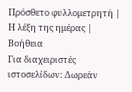Πρόσθετο φυλλομετρητή |
Η λέξη της ημέρας |
Βοήθεια
Για διαχειριστές ιστοσελίδων: Δωρεάν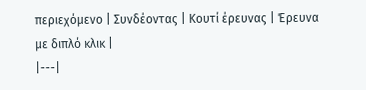περιεχόμενο | Συνδέοντας | Κουτί έρευνας | Έρευνα με διπλό κλικ |
|---|